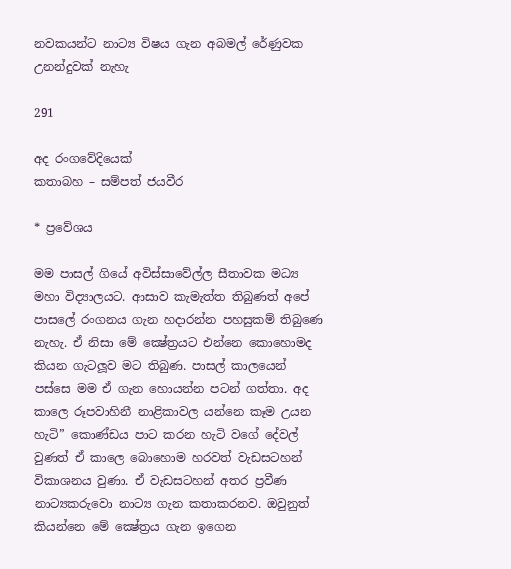නවකයන්ට නාට්‍ය විෂය ගැන අබමල් රේණුවක උනන්දුවක් නැහැ

291

අද රංගවේදියෙක්
කතාබහ – සම්පත් ජයවීර

* ප්‍රවේශය

මම පාසල් ගියේ අවිස්සාවේල්ල සීතාවක මධ්‍ය මහා විද්‍යාලයට. ආසාව කැමැත්ත තිබුණත් අපේ පාසලේ රංගනය ගැන හදාරන්න පහසුකම් තිබුණෙ නැහැ. ඒ නිසා මේ ක්‍ෂේත්‍රයට එන්නෙ කොහොමද කියන ගැටලූව මට තිබුණ. පාසල් කාලයෙන් පස්සෙ මම ඒ ගැන හොයන්න පටන් ගත්තා. අද කාලෙ රූපවාහිනී නාළිකාවල යන්නෙ කෑම උයන හැටි” කොණ්ඩය පාට කරන හැටි වගේ දේවල් වුණත් ඒ කාලෙ බොහොම හරවත් වැඩසටහන් විකාශනය වුණා. ඒ වැඩසටහන් අතර ප්‍රවීණ නාට්‍යකරුවො නාට්‍ය ගැන කතාකරනව. ඔවුනුත් කියන්නෙ මේ ක්‍ෂේත්‍රය ගැන ඉගෙන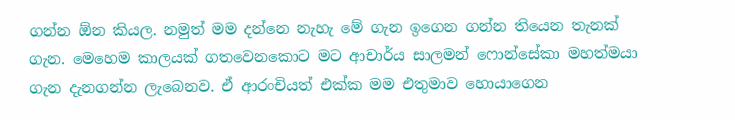ගන්න ඕන කියල. නමුත් මම දන්නෙ නැහැ මේ ගැන ඉගෙන ගන්න තියෙන තැනක් ගැන. මෙහෙම කාලයක් ගතවෙනකොට මට ආචාර්ය සාලමන් ෆොන්සේකා මහත්මයා ගැන දැනගන්න ලැබෙනව. ඒ ආරංචියත් එක්ක මම එතුමාව හොයාගෙන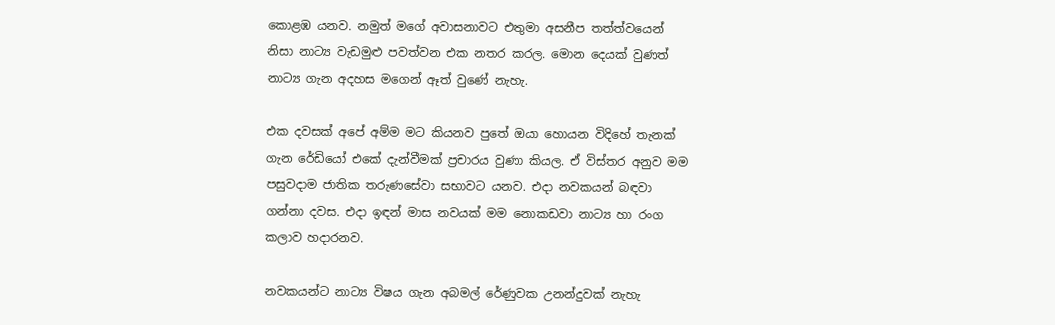කොළඹ යනව. නමුත් මගේ අවාසනාවට එතුමා අසනීප තත්ත්වයෙන් නිසා නාට්‍ය වැඩමුළු පවත්වන එක නතර කරල. මොන දෙයක් වුණත් නාට්‍ය ගැන අදහස මගෙන් ඈත් වුණේ නැහැ.

එක දවසක් අපේ අම්ම මට කියනව පුතේ ඔයා හොයන විදිහේ තැනක් ගැන රේඩියෝ එකේ දැන්වීමක් ප්‍රචාරය වුණා කියල. ඒ විස්තර අනුව මම පසුවදාම ජාතික තරුණසේවා සභාවට යනව. එදා නවකයන් බඳවා ගන්නා දවස. එදා ඉඳන් මාස නවයක් මම නොකඩවා නාට්‍ය හා රංග කලාව හදාරනව.

නවකයන්ට නාට්‍ය විෂය ගැන අබමල් රේණුවක උනන්දුවක් නැහැ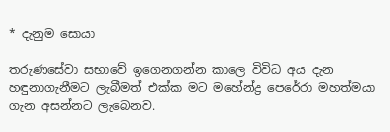* දැනුම සොයා

තරුණසේවා සභාවේ ඉගෙනගන්න කාලෙ විවිධ අය දැන හඳුනාගැනීමට ලැබීමත් එක්ක මට මහේන්ද්‍ර පෙරේරා මහත්මයා ගැන අසන්නට ලැබෙනව.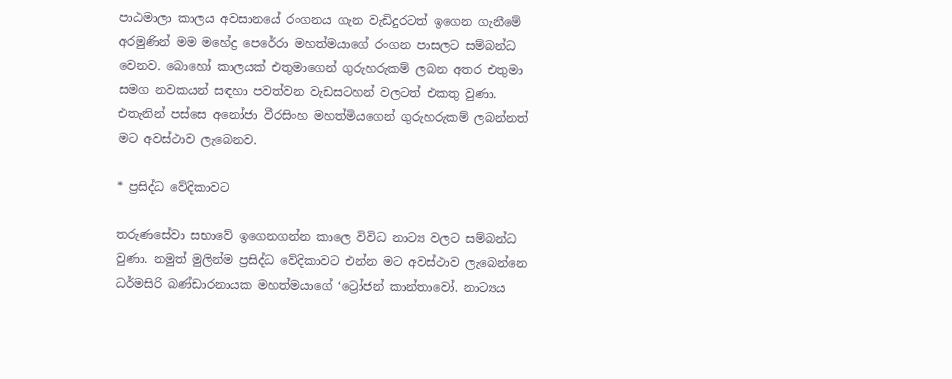පාඨමාලා කාලය අවසානයේ රංගනය ගැන වැඩිදුරටත් ඉගෙන ගැනීමේ අරමුණින් මම මහේද්‍ර පෙරේරා මහත්මයාගේ රංගන පාසලට සම්බන්ධ වෙනව. බොහෝ කාලයක් එතුමාගෙන් ගුරුහරුකම් ලබන අතර එතුමා සමග නවකයන් සඳහා පවත්වන වැඩසටහන් වලටත් එකතු වුණා. එතැනින් පස්සෙ අනෝජා වීරසිංහ මහත්මියගෙන් ගුරුහරුකම් ලබන්නත් මට අවස්ථාව ලැබෙනව.

* ප්‍රසිද්ධ වේදිකාවට

තරුණසේවා සභාවේ ඉගෙනගන්න කාලෙ විවිධ නාට්‍ය වලට සම්බන්ධ වුණා. නමුත් මුලින්ම ප්‍රසිද්ධ වේදිකාවට එන්න මට අවස්ථාව ලැබෙන්නෙ ධර්මසිරි බණ්ඩාරනායක මහත්මයාගේ ‘ට්‍රෝජන් කාන්තාවෝ. නාට්‍යය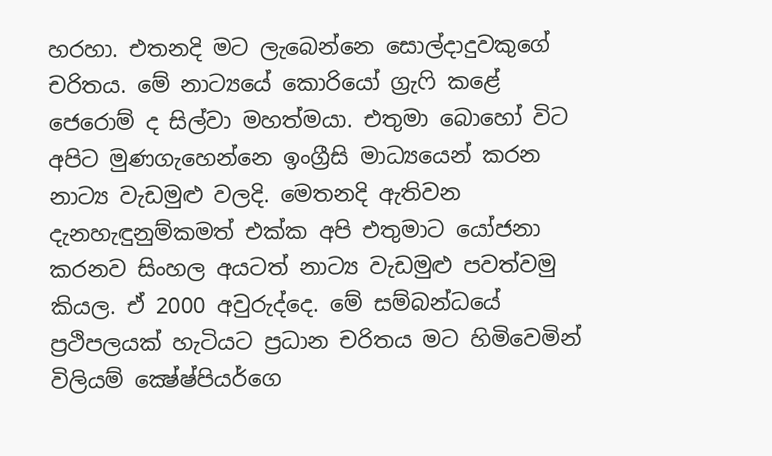හරහා. එතනදි මට ලැබෙන්නෙ සොල්දාදුවකුගේ චරිතය. මේ නාට්‍යයේ කොරියෝ ග්‍රැෆි කළේ ජෙරොම් ද සිල්වා මහත්මයා. එතුමා බොහෝ විට අපිට මුණගැහෙන්නෙ ඉංග්‍රීසි මාධ්‍යයෙන් කරන නාට්‍ය වැඩමුළු වලදි. මෙතනදි ඇතිවන දැනහැඳුනුම්කමත් එක්ක අපි එතුමාට යෝජනා කරනව සිංහල අයටත් නාට්‍ය වැඩමුළු පවත්වමු කියල. ඒ 2000 අවුරුද්දෙ. මේ සම්බන්ධයේ ප්‍රථිපලයක් හැටියට ප්‍රධාන චරිතය මට හිමිවෙමින් විලියම් ක්‍ෂේෂ්පියර්ගෙ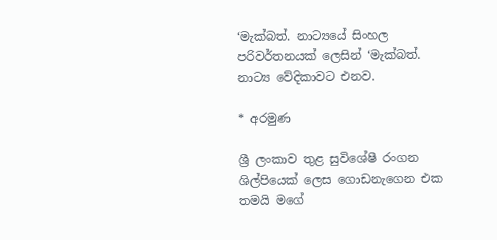‘මැක්බත්. නාට්‍යයේ සිංහල පරිවර්තනයක් ලෙසින් ‘මැක්බත්. නාට්‍ය වේදිකාවට එනව.

* අරමුණ

ශ්‍රී ලංකාව තුළ සුවිශේෂී රංගන ශිල්පියෙක් ලෙස ගොඩනැගෙන එක තමයි මගේ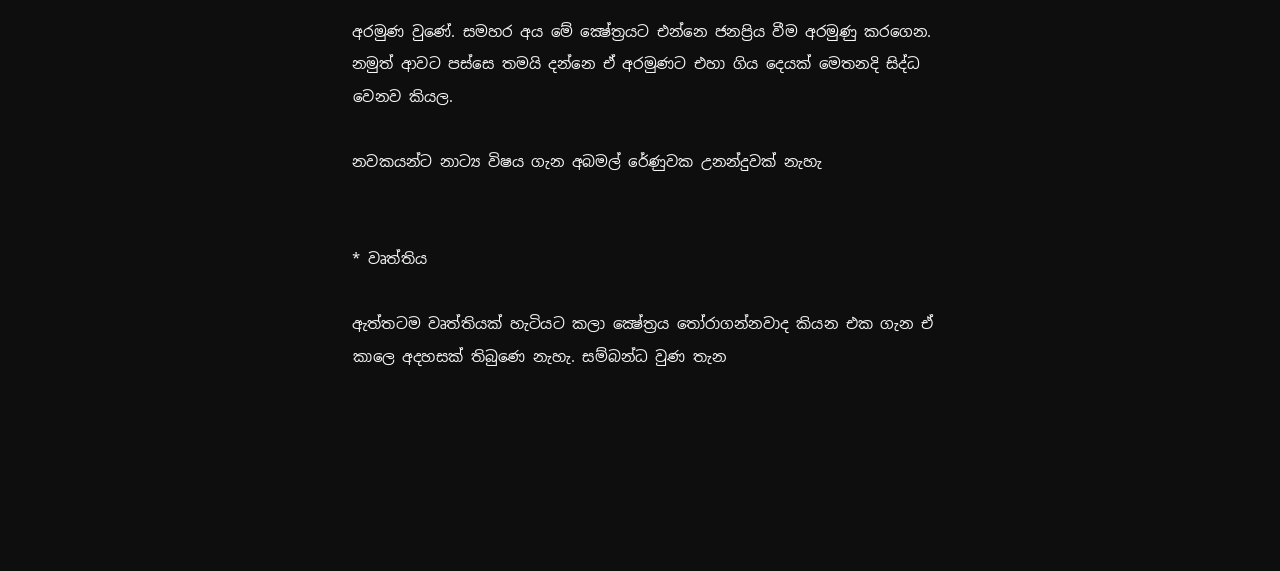අරමුණ වුණේ. සමහර අය මේ ක්‍ෂේත්‍රයට එන්නෙ ජනප්‍රිය වීම අරමුණු කරගෙන. නමුත් ආවට පස්සෙ තමයි දන්නෙ ඒ අරමුණට එහා ගිය දෙයක් මෙතනදි සිද්ධ වෙනව කියල.

නවකයන්ට නාට්‍ය විෂය ගැන අබමල් රේණුවක උනන්දුවක් නැහැ


* වෘත්තිය

ඇත්තටම වෘත්තියක් හැටියට කලා ක්‍ෂේත්‍රය තෝරාගන්නවාද කියන එක ගැන ඒ කාලෙ අදහසක් තිබුණෙ නැහැ. සම්බන්ධ වුණ තැන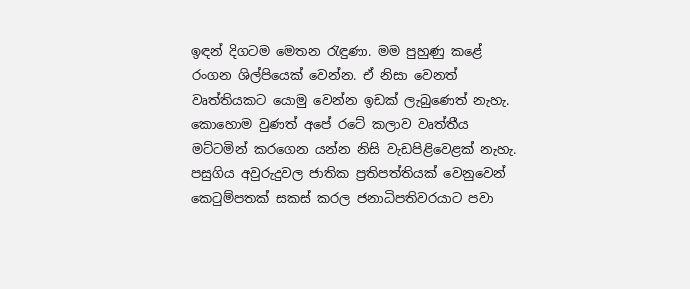ඉඳන් දිගටම මෙතන රැඳුණා. මම පුහුණු කළේ රංගන ශිල්පියෙක් වෙන්න. ඒ නිසා වෙනත් වෘත්තියකට යොමු වෙන්න ඉඩක් ලැබුණෙත් නැහැ. කොහොම වුණත් අපේ රටේ කලාව වෘත්තීය මට්ටමින් කරගෙන යන්න නිසි වැඩපිළිවෙළක් නැහැ. පසුගිය අවුරුදුවල ජාතික ප්‍රතිපත්තියක් වෙනුවෙන් කෙටුම්පතක් සකස් කරල ජනාධිපතිවරයාට පවා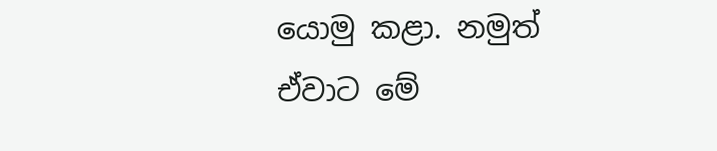යොමු කළා. නමුත් ඒවාට මේ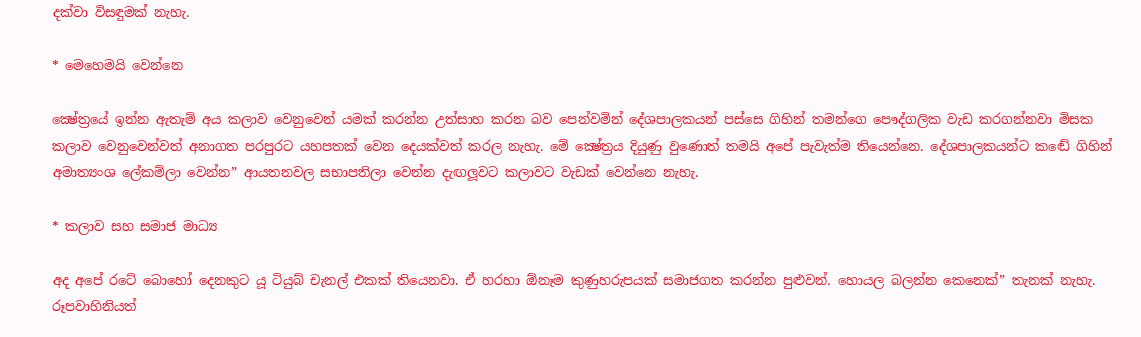දක්වා විසඳුමක් නැහැ.

* මෙහෙමයි වෙන්නෙ

ක්‍ෂේත්‍රයේ ඉන්න ඇතැම් අය කලාව වෙනුවෙන් යමක් කරන්න උත්සාහ කරන බව පෙන්වමින් දේශපාලකයන් පස්සෙ ගිහින් තමන්ගෙ පෞද්ගලික වැඩ කරගන්නවා මිසක කලාව වෙනුවෙන්වත් අනාගත පරපුරට යහපතක් වෙන දෙයක්වත් කරල නැහැ. මේ ක්‍ෂේත්‍රය දියුණු වුණොත් තමයි අපේ පැවැත්ම තියෙන්නෙ. දේශපාලකයන්ට කඬේ ගිහින් අමාත්‍යංශ ලේකම්ලා වෙන්න” ආයතනවල සභාපතිලා වෙන්න දැඟලූවට කලාවට වැඩක් වෙන්නෙ නැහැ.

* කලාව සහ සමාජ මාධ්‍ය

අද අපේ රටේ බොහෝ දෙනකුට යූ ටියුබ් චැනල් එකක් තියෙනවා. ඒ හරහා ඕනෑම කුණුහරුපයක් සමාජගත කරන්න පුළුවන්. හොයල බලන්න කෙනෙක්” තැනක් නැහැ. රූපවාහිනියත්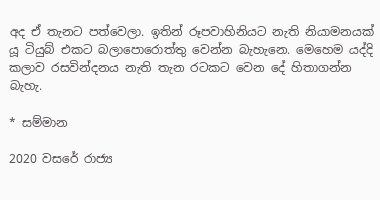අද ඒ තැනට පත්වෙලා. ඉතින් රූපවාහිනියට නැති නියාමනයක් යූ ටියුබ් එකට බලාපොරොත්තු වෙන්න බැහැනෙ. මෙහෙම යද්දි කලාව රසවින්දනය නැති තැන රටකට වෙන දේ හිතාගන්න බැහැ.

* සම්මාන

2020 වසරේ රාජ්‍ය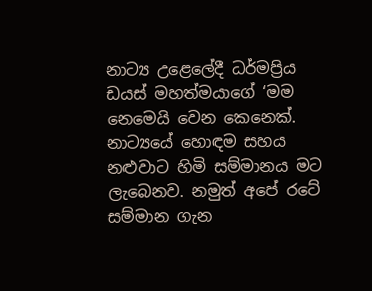නාට්‍ය උළෙලේදී ධර්මප්‍රිය ඩයස් මහත්මයාගේ ‘මම නෙමෙයි වෙන කෙනෙක්. නාට්‍යයේ හොඳම සහය නළුවාට හිමි සම්මානය මට ලැබෙනව. නමුත් අපේ රටේ සම්මාන ගැන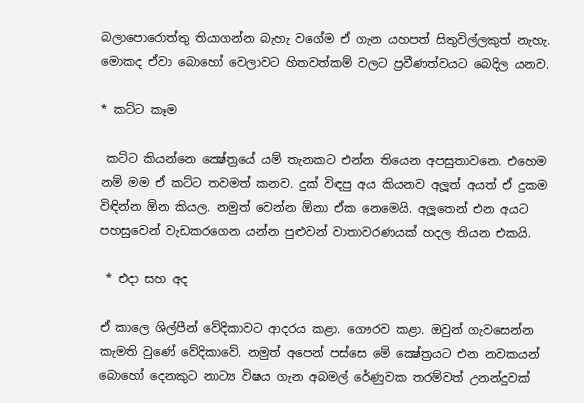බලාපොරොත්තු තියාගන්න බැහැ වගේම ඒ ගැන යහපත් සිතුවිල්ලකුත් නැහැ. මොකද ඒවා බොහෝ වෙලාවට හිතවත්කම් වලට ප්‍රවීණත්වයට බෙදිල යනව.

* කට්ට කෑම

 කට්ට කියන්නෙ ක්‍ෂේත්‍රයේ යම් තැනකට එන්න තියෙන අපසුතාවනෙ. එහෙම නම් මම ඒ කට්ට තවමත් කනව. දුක් විඳපු අය කියනව අලූත් අයත් ඒ දුකම විඳින්න ඕන කියල. නමුත් වෙන්න ඕනා ඒක නෙමෙයි. අලූතෙන් එන අයට පහසුවෙන් වැඩකරගෙන යන්න පුළුවන් වාතාවරණයක් හදල තියන එකයි.

 * එදා සහ අද

ඒ කාලෙ ශිල්පීන් වේදිකාවට ආදරය කළා. ගෞරව කළා. ඔවුන් ගැවසෙන්න කැමති වුණේ වේදිකාවේ. නමුත් අපෙන් පස්සෙ මේ ක්‍ෂේත්‍රයට එන නවකයන් බොහෝ දෙනකුට නාට්‍ය විෂය ගැන අබමල් රේණුවක තරම්වත් උනන්දුවක්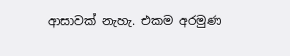ආසාවක් නැහැ. එකම අරමුණ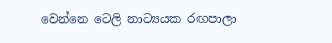වෙන්නෙ ටෙලි නාට්‍යයක රඟපාලා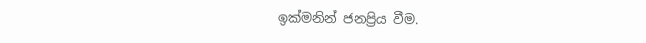ඉක්මනින් ජනප්‍රිය වීම.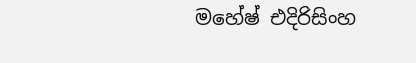මහේෂ් එදිරිසිංහ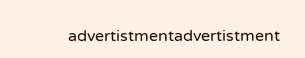advertistmentadvertistment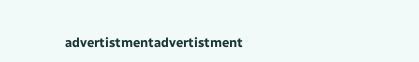advertistmentadvertistment